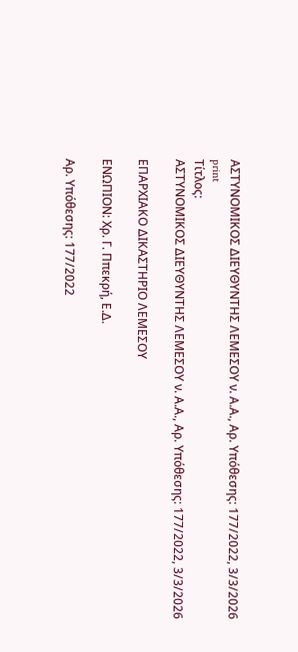ΑΣΤΥΝΟΜΙΚΟΣ ΔΙΕΥΘΥΝΤΗΣ ΛΕΜΕΣΟΥ ν. Α.Α., Αρ. Υπόθεσης: 177/2022, 3/3/2026
print
Τίτλος:
ΑΣΤΥΝΟΜΙΚΟΣ ΔΙΕΥΘΥΝΤΗΣ ΛΕΜΕΣΟΥ ν. Α.Α., Αρ. Υπόθεσης: 177/2022, 3/3/2026

ΕΠΑΡΧΙΑΚΟ ΔΙΚΑΣΤΗΡΙΟ ΛΕΜΕΣΟΥ

ΕΝΩΠΙΟΝ: Χρ. Γ. Ππεκρή, Ε.Δ.

Αρ. Υπόθεσης: 177/2022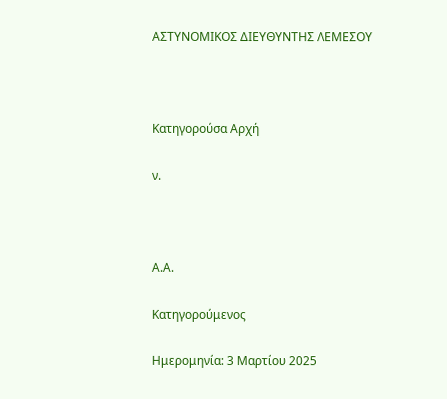ΑΣΤΥΝΟΜΙΚΟΣ ΔΙΕΥΘΥΝΤΗΣ ΛΕΜΕΣΟΥ



Κατηγορούσα Αρχή

ν.



Α.Α.

Κατηγορούμενος

Ημερομηνία: 3 Μαρτίου 2025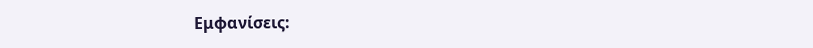Εμφανίσεις: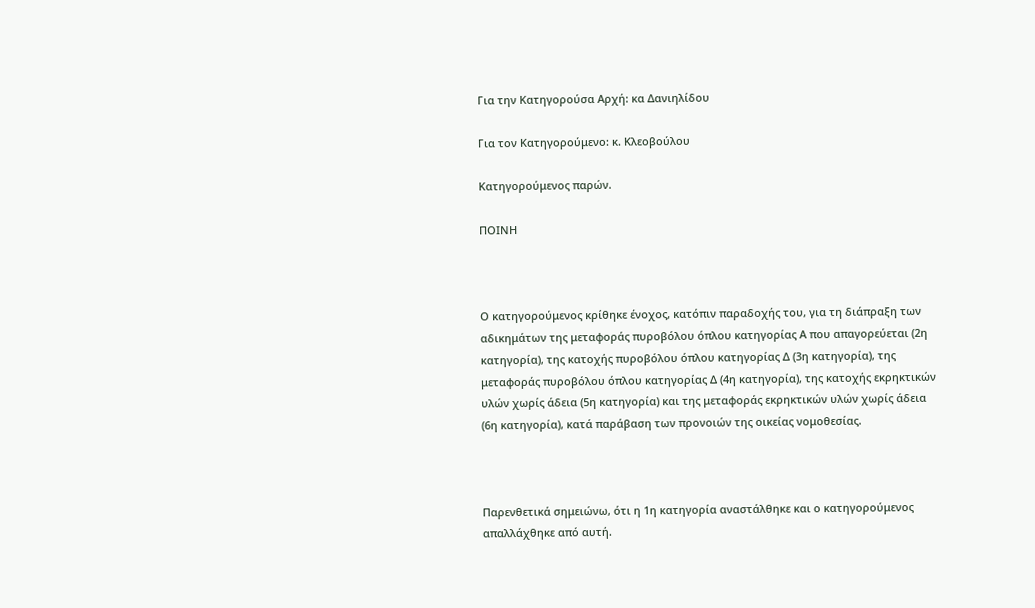Για την Κατηγορούσα Αρχή: κα Δανιηλίδου

Για τον Κατηγορούμενο: κ. Κλεοβούλου

Κατηγορούμενος παρών.

ΠΟΙΝΗ



Ο κατηγορούμενος κρίθηκε ένοχος, κατόπιν παραδοχής του, για τη διάπραξη των αδικημάτων της μεταφοράς πυροβόλου όπλου κατηγορίας Α που απαγορεύεται (2η κατηγορία), της κατοχής πυροβόλου όπλου κατηγορίας Δ (3η κατηγορία), της μεταφοράς πυροβόλου όπλου κατηγορίας Δ (4η κατηγορία), της κατοχής εκρηκτικών υλών χωρίς άδεια (5η κατηγορία) και της μεταφοράς εκρηκτικών υλών χωρίς άδεια (6η κατηγορία), κατά παράβαση των προνοιών της οικείας νομοθεσίας.



Παρενθετικά σημειώνω, ότι η 1η κατηγορία αναστάλθηκε και ο κατηγορούμενος απαλλάχθηκε από αυτή.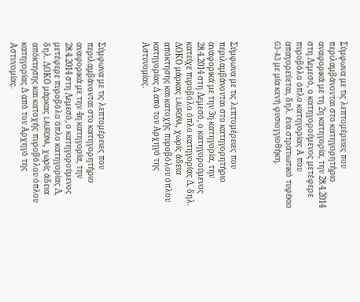Σύμφωνα με τις λεπτομέρειες που περιλαμβάνονται στο κατηγορητήριο αναφορικά με τη 2η κατηγορία, την 28.4.2014 στη Λεμεσό, ο κατηγορούμενος μετέφερε πυροβόλο όπλο κατηγορίας Α που απαγορεύεται, δηλ. ένα στρατιωτικό τυφέκιο G3-A3 με μία κενή φυσιογγιοθήκη.



Σύμφωνα με τις λεπτομέρειες που περιλαμβάνονται στο κατηγορητήριο αναφορικά με την 3η κατηγορία, την 28.4.2014 στη Λεμεσό, ο κατηγορούμενος κατείχε πυροβόλο όπλο κατηγορίας Δ, δηλ. ΔΟΚΟ μάρκας LAURONA, χωρίς άδεια απόκτησης και κατοχής πυροβόλου όπλου κατηγορίας Δ από τον Αρχηγό της Αστυνομίας.



Σύμφωνα με τις λεπτομέρειες που περιλαμβάνονται στο κατηγορητήριο αναφορικά με την 4η κατηγορία, την 28.4.2014 στη Λεμεσό, ο κατηγορούμενος μετέφερε πυροβόλο όπλο κατηγορίας Δ, δηλ. ΔΟΚΟ μάρκας LAURONA, χωρίς άδεια απόκτησης και κατοχής πυροβόλου όπλου κατηγορίας Δ από τον Αρχηγό της Αστυνομίας.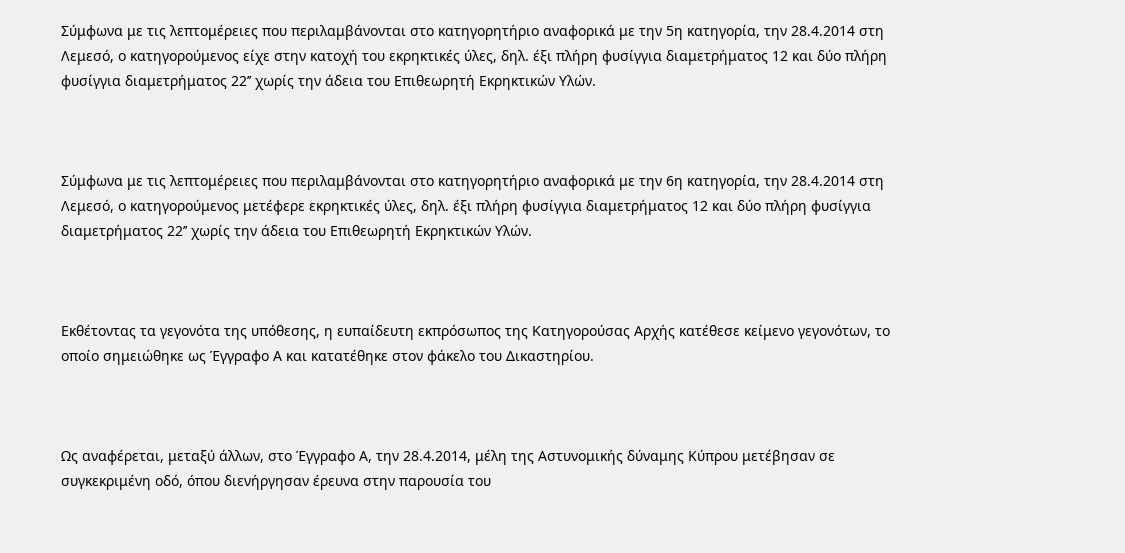Σύμφωνα με τις λεπτομέρειες που περιλαμβάνονται στο κατηγορητήριο αναφορικά με την 5η κατηγορία, την 28.4.2014 στη Λεμεσό, ο κατηγορούμενος είχε στην κατοχή του εκρηκτικές ύλες, δηλ. έξι πλήρη φυσίγγια διαμετρήματος 12 και δύο πλήρη φυσίγγια διαμετρήματος 22’’ χωρίς την άδεια του Επιθεωρητή Εκρηκτικών Υλών.



Σύμφωνα με τις λεπτομέρειες που περιλαμβάνονται στο κατηγορητήριο αναφορικά με την 6η κατηγορία, την 28.4.2014 στη Λεμεσό, ο κατηγορούμενος μετέφερε εκρηκτικές ύλες, δηλ. έξι πλήρη φυσίγγια διαμετρήματος 12 και δύο πλήρη φυσίγγια διαμετρήματος 22’’ χωρίς την άδεια του Επιθεωρητή Εκρηκτικών Υλών.



Εκθέτοντας τα γεγονότα της υπόθεσης, η ευπαίδευτη εκπρόσωπος της Κατηγορούσας Αρχής κατέθεσε κείμενο γεγονότων, το οποίο σημειώθηκε ως Έγγραφο Α και κατατέθηκε στον φάκελο του Δικαστηρίου.



Ως αναφέρεται, μεταξύ άλλων, στο Έγγραφο Α, την 28.4.2014, μέλη της Αστυνομικής δύναμης Κύπρου μετέβησαν σε συγκεκριμένη οδό, όπου διενήργησαν έρευνα στην παρουσία του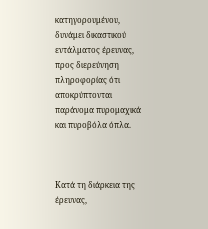κατηγορουμένου, δυνάμει δικαστικού εντάλματος έρευνας, προς διερεύνηση πληροφορίας ότι αποκρύπτονται παράνομα πυρομαχικά και πυροβόλα όπλα.



Κατά τη διάρκεια της έρευνας,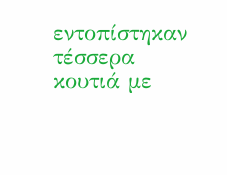εντοπίστηκαν τέσσερα κουτιά με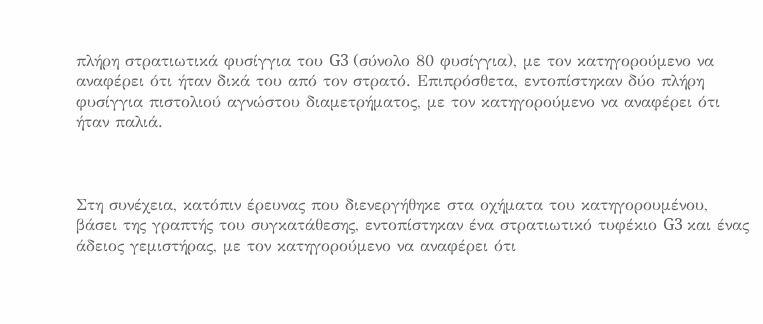πλήρη στρατιωτικά φυσίγγια του G3 (σύνολο 80 φυσίγγια), με τον κατηγορούμενο να αναφέρει ότι ήταν δικά του από τον στρατό. Επιπρόσθετα, εντοπίστηκαν δύο πλήρη φυσίγγια πιστολιού αγνώστου διαμετρήματος, με τον κατηγορούμενο να αναφέρει ότι ήταν παλιά.



Στη συνέχεια, κατόπιν έρευνας που διενεργήθηκε στα οχήματα του κατηγορουμένου, βάσει της γραπτής του συγκατάθεσης, εντοπίστηκαν ένα στρατιωτικό τυφέκιο G3 και ένας άδειος γεμιστήρας, με τον κατηγορούμενο να αναφέρει ότι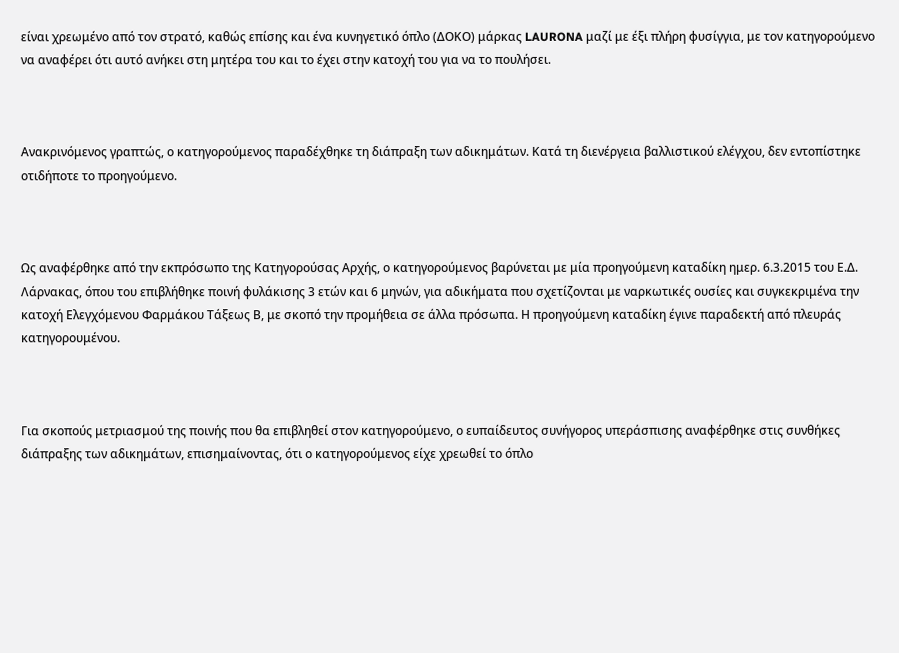είναι χρεωμένο από τον στρατό, καθώς επίσης και ένα κυνηγετικό όπλο (ΔΟΚΟ) μάρκας LAURONA μαζί με έξι πλήρη φυσίγγια, με τον κατηγορούμενο να αναφέρει ότι αυτό ανήκει στη μητέρα του και το έχει στην κατοχή του για να το πουλήσει.



Ανακρινόμενος γραπτώς, ο κατηγορούμενος παραδέχθηκε τη διάπραξη των αδικημάτων. Κατά τη διενέργεια βαλλιστικού ελέγχου, δεν εντοπίστηκε οτιδήποτε το προηγούμενο.



Ως αναφέρθηκε από την εκπρόσωπο της Κατηγορούσας Αρχής, ο κατηγορούμενος βαρύνεται με μία προηγούμενη καταδίκη ημερ. 6.3.2015 του Ε.Δ. Λάρνακας, όπου του επιβλήθηκε ποινή φυλάκισης 3 ετών και 6 μηνών, για αδικήματα που σχετίζονται με ναρκωτικές ουσίες και συγκεκριμένα την κατοχή Ελεγχόμενου Φαρμάκου Τάξεως Β, με σκοπό την προμήθεια σε άλλα πρόσωπα. Η προηγούμενη καταδίκη έγινε παραδεκτή από πλευράς κατηγορουμένου.



Για σκοπούς μετριασμού της ποινής που θα επιβληθεί στον κατηγορούμενο, ο ευπαίδευτος συνήγορος υπεράσπισης αναφέρθηκε στις συνθήκες διάπραξης των αδικημάτων, επισημαίνοντας, ότι ο κατηγορούμενος είχε χρεωθεί το όπλο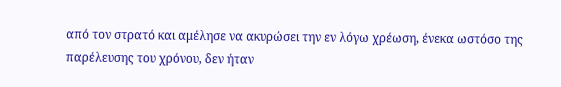από τον στρατό και αμέλησε να ακυρώσει την εν λόγω χρέωση, ένεκα ωστόσο της παρέλευσης του χρόνου, δεν ήταν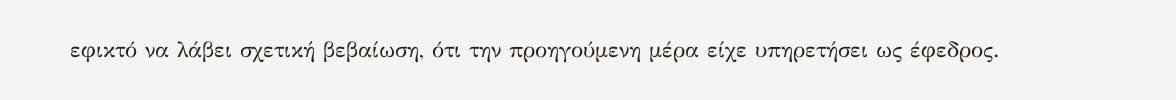εφικτό να λάβει σχετική βεβαίωση, ότι την προηγούμενη μέρα είχε υπηρετήσει ως έφεδρος.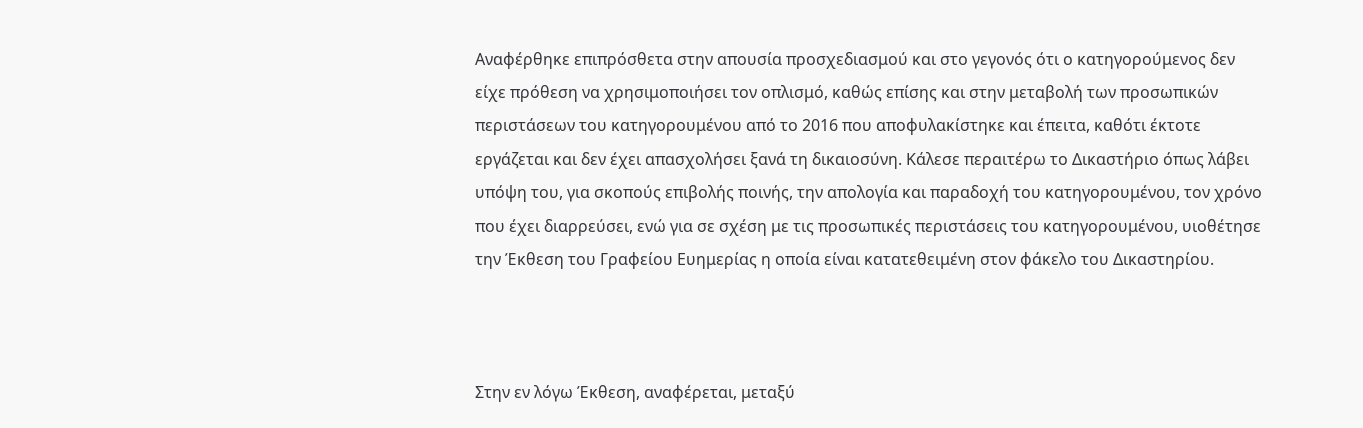Αναφέρθηκε επιπρόσθετα στην απουσία προσχεδιασμού και στο γεγονός ότι ο κατηγορούμενος δεν είχε πρόθεση να χρησιμοποιήσει τον οπλισμό, καθώς επίσης και στην μεταβολή των προσωπικών περιστάσεων του κατηγορουμένου από το 2016 που αποφυλακίστηκε και έπειτα, καθότι έκτοτε εργάζεται και δεν έχει απασχολήσει ξανά τη δικαιοσύνη. Κάλεσε περαιτέρω το Δικαστήριο όπως λάβει υπόψη του, για σκοπούς επιβολής ποινής, την απολογία και παραδοχή του κατηγορουμένου, τον χρόνο που έχει διαρρεύσει, ενώ για σε σχέση με τις προσωπικές περιστάσεις του κατηγορουμένου, υιοθέτησε την Έκθεση του Γραφείου Ευημερίας η οποία είναι κατατεθειμένη στον φάκελο του Δικαστηρίου.



Στην εν λόγω Έκθεση, αναφέρεται, μεταξύ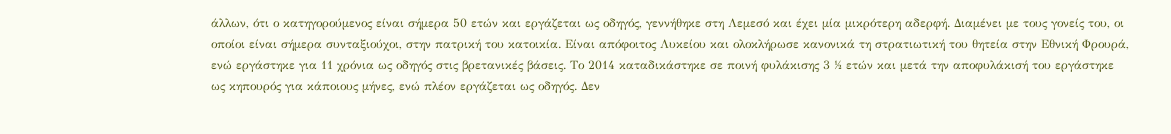άλλων, ότι ο κατηγορούμενος είναι σήμερα 50 ετών και εργάζεται ως οδηγός, γεννήθηκε στη Λεμεσό και έχει μία μικρότερη αδερφή. Διαμένει με τους γονείς του, οι οποίοι είναι σήμερα συνταξιούχοι, στην πατρική του κατοικία. Είναι απόφοιτος Λυκείου και ολοκλήρωσε κανονικά τη στρατιωτική του θητεία στην Εθνική Φρουρά, ενώ εργάστηκε για 11 χρόνια ως οδηγός στις βρετανικές βάσεις. Το 2014 καταδικάστηκε σε ποινή φυλάκισης 3 ½ ετών και μετά την αποφυλάκισή του εργάστηκε ως κηπουρός για κάποιους μήνες, ενώ πλέον εργάζεται ως οδηγός. Δεν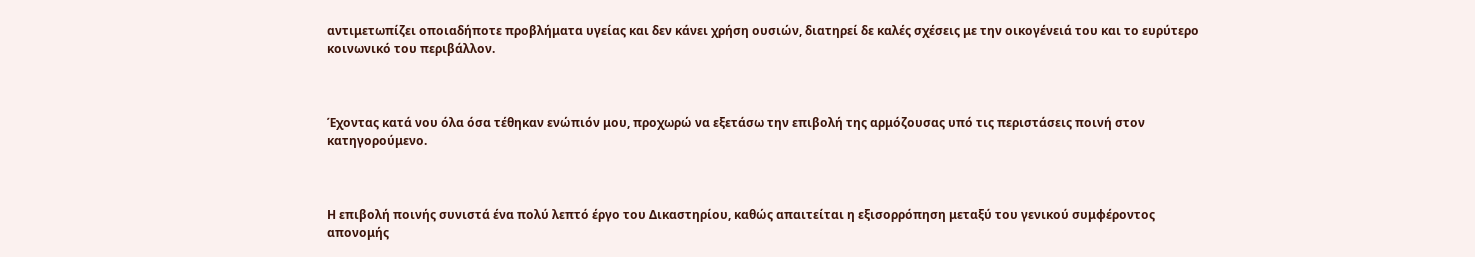αντιμετωπίζει οποιαδήποτε προβλήματα υγείας και δεν κάνει χρήση ουσιών, διατηρεί δε καλές σχέσεις με την οικογένειά του και το ευρύτερο κοινωνικό του περιβάλλον.



Έχοντας κατά νου όλα όσα τέθηκαν ενώπιόν μου, προχωρώ να εξετάσω την επιβολή της αρμόζουσας υπό τις περιστάσεις ποινή στον κατηγορούμενο.



Η επιβολή ποινής συνιστά ένα πολύ λεπτό έργο του Δικαστηρίου, καθώς απαιτείται η εξισορρόπηση μεταξύ του γενικού συμφέροντος απονομής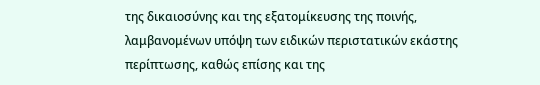της δικαιοσύνης και της εξατομίκευσης της ποινής, λαμβανομένων υπόψη των ειδικών περιστατικών εκάστης περίπτωσης, καθώς επίσης και της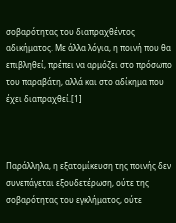σοβαρότητας του διαπραχθέντος αδικήματος. Με άλλα λόγια, η ποινή που θα επιβληθεί, πρέπει να αρμόζει στο πρόσωπο του παραβάτη, αλλά και στο αδίκημα που έχει διαπραχθεί.[1]



Παράλληλα, η εξατομίκευση της ποινής δεν συνεπάγεται εξουδετέρωση, ούτε της σοβαρότητας του εγκλήματος, ούτε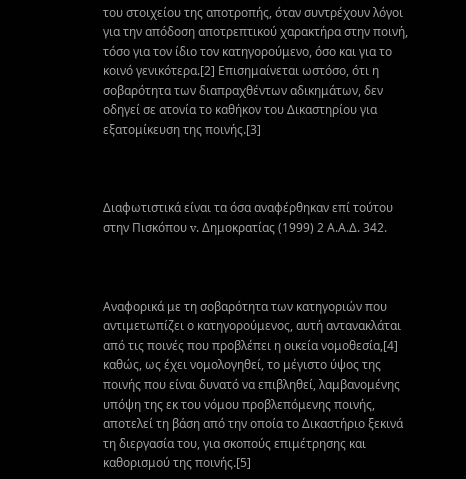του στοιχείου της αποτροπής, όταν συντρέχουν λόγοι για την απόδοση αποτρεπτικού χαρακτήρα στην ποινή, τόσο για τον ίδιο τον κατηγορούμενο, όσο και για το κοινό γενικότερα.[2] Επισημαίνεται ωστόσο, ότι η σοβαρότητα των διαπραχθέντων αδικημάτων, δεν οδηγεί σε ατονία το καθήκον του Δικαστηρίου για εξατομίκευση της ποινής.[3]



Διαφωτιστικά είναι τα όσα αναφέρθηκαν επί τούτου στην Πισκόπου v. Δημοκρατίας (1999) 2 Α.Α.Δ. 342.



Αναφορικά με τη σοβαρότητα των κατηγοριών που αντιμετωπίζει ο κατηγορούμενος, αυτή αντανακλάται από τις ποινές που προβλέπει η οικεία νομοθεσία,[4] καθώς, ως έχει νομολογηθεί, το μέγιστο ύψος της ποινής που είναι δυνατό να επιβληθεί, λαμβανομένης υπόψη της εκ του νόμου προβλεπόμενης ποινής, αποτελεί τη βάση από την οποία το Δικαστήριο ξεκινά τη διεργασία του, για σκοπούς επιμέτρησης και καθορισμού της ποινής.[5]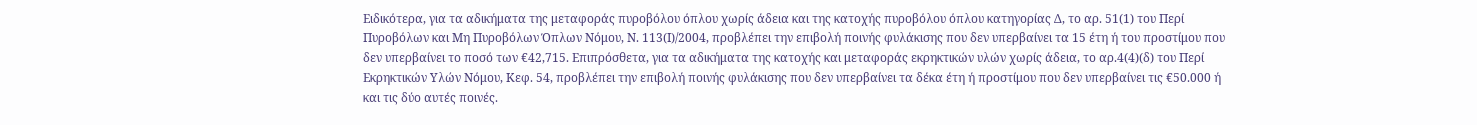Ειδικότερα, για τα αδικήματα της μεταφοράς πυροβόλου όπλου χωρίς άδεια και της κατοχής πυροβόλου όπλου κατηγορίας Δ, το αρ. 51(1) του Περί Πυροβόλων και Μη Πυροβόλων Όπλων Νόμου, Ν. 113(Ι)/2004, προβλέπει την επιβολή ποινής φυλάκισης που δεν υπερβαίνει τα 15 έτη ή του προστίμου που δεν υπερβαίνει το ποσό των €42,715. Επιπρόσθετα, για τα αδικήματα της κατοχής και μεταφοράς εκρηκτικών υλών χωρίς άδεια, το αρ.4(4)(δ) του Περί Εκρηκτικών Υλών Νόμου, Κεφ. 54, προβλέπει την επιβολή ποινής φυλάκισης που δεν υπερβαίνει τα δέκα έτη ή προστίμου που δεν υπερβαίνει τις €50.000 ή και τις δύο αυτές ποινές.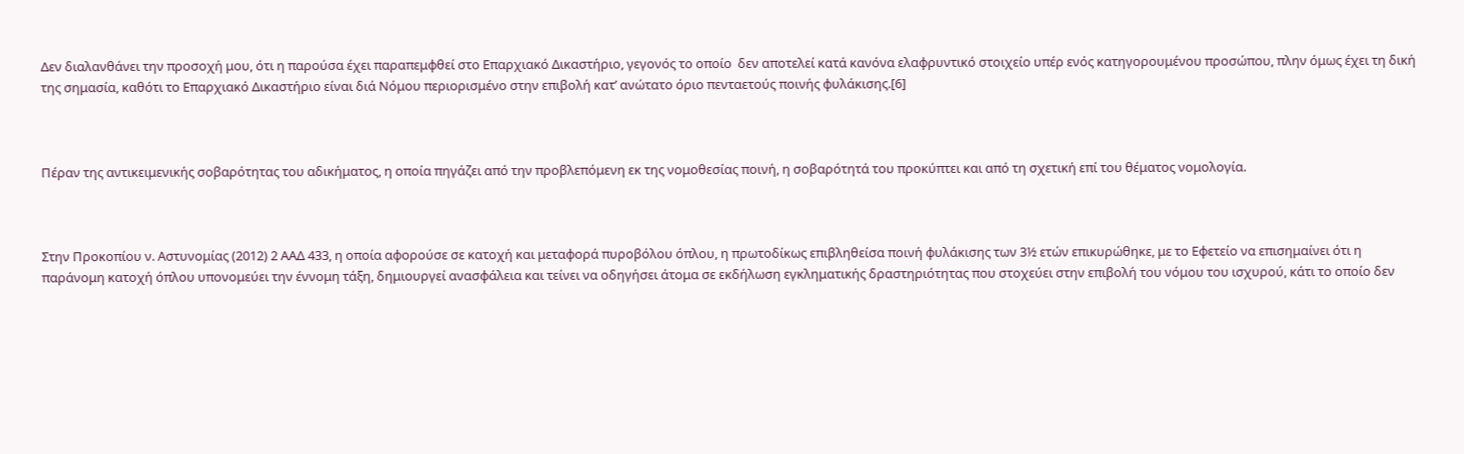Δεν διαλανθάνει την προσοχή μου, ότι η παρούσα έχει παραπεμφθεί στο Επαρχιακό Δικαστήριο, γεγονός το οποίο  δεν αποτελεί κατά κανόνα ελαφρυντικό στοιχείο υπέρ ενός κατηγορουμένου προσώπου, πλην όμως έχει τη δική της σημασία, καθότι το Επαρχιακό Δικαστήριο είναι διά Νόμου περιορισμένο στην επιβολή κατ’ ανώτατο όριο πενταετούς ποινής φυλάκισης.[6]



Πέραν της αντικειμενικής σοβαρότητας του αδικήματος, η οποία πηγάζει από την προβλεπόμενη εκ της νομοθεσίας ποινή, η σοβαρότητά του προκύπτει και από τη σχετική επί του θέματος νομολογία.



Στην Προκοπίου ν. Αστυνομίας (2012) 2 ΑΑΔ 433, η οποία αφορούσε σε κατοχή και μεταφορά πυροβόλου όπλου, η πρωτοδίκως επιβληθείσα ποινή φυλάκισης των 3½ ετών επικυρώθηκε, με το Εφετείο να επισημαίνει ότι η παράνομη κατοχή όπλου υπονομεύει την έννομη τάξη, δημιουργεί ανασφάλεια και τείνει να οδηγήσει άτομα σε εκδήλωση εγκληματικής δραστηριότητας που στοχεύει στην επιβολή του νόμου του ισχυρού, κάτι το οποίο δεν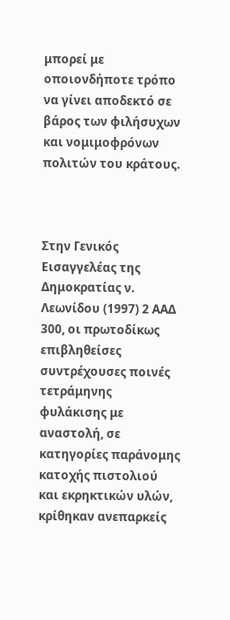μπορεί με οποιονδήποτε τρόπο να γίνει αποδεκτό σε βάρος των φιλήσυχων και νομιμοφρόνων πολιτών του κράτους.



Στην Γενικός Εισαγγελέας της Δημοκρατίας ν. Λεωνίδου (1997) 2 ΑΑΔ 300, οι πρωτοδίκως επιβληθείσες συντρέχουσες ποινές τετράμηνης φυλάκισης με αναστολή, σε κατηγορίες παράνομης κατοχής πιστολιού και εκρηκτικών υλών, κρίθηκαν ανεπαρκείς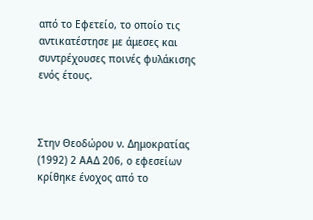από το Εφετείο, το οποίο τις αντικατέστησε με άμεσες και συντρέχουσες ποινές φυλάκισης ενός έτους.



Στην Θεοδώρου ν. Δημοκρατίας (1992) 2 ΑΑΔ 206, ο εφεσείων κρίθηκε ένοχος από το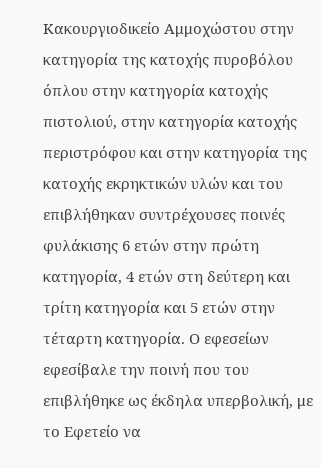Κακουργιοδικείο Αμμοχώστου στην κατηγορία της κατοχής πυροβόλου όπλου στην κατηγορία κατοχής πιστολιού, στην κατηγορία κατοχής περιστρόφου και στην κατηγορία της κατοχής εκρηκτικών υλών και του επιβλήθηκαν συντρέχουσες ποινές φυλάκισης 6 ετών στην πρώτη κατηγορία, 4 ετών στη δεύτερη και τρίτη κατηγορία και 5 ετών στην τέταρτη κατηγορία. Ο εφεσείων εφεσίβαλε την ποινή που του επιβλήθηκε ως έκδηλα υπερβολική, με το Εφετείο να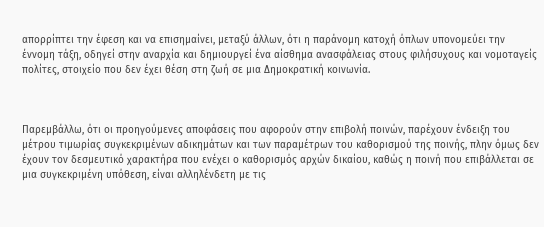απορρίπτει την έφεση και να επισημαίνει, μεταξύ άλλων, ότι η παράνομη κατοχή όπλων υπονομεύει την έννομη τάξη, οδηγεί στην αναρχία και δημιουργεί ένα αίσθημα ανασφάλειας στους φιλήσυχους και νομοταγείς πολίτες, στοιχείο που δεν έχει θέση στη ζωή σε μια Δημοκρατική κοινωνία.



Παρεμβάλλω, ότι οι προηγούμενες αποφάσεις που αφορούν στην επιβολή ποινών, παρέχουν ένδειξη του μέτρου τιμωρίας συγκεκριμένων αδικημάτων και των παραμέτρων του καθορισμού της ποινής, πλην όμως δεν έχουν τον δεσμευτικό χαρακτήρα που ενέχει ο καθορισμός αρχών δικαίου, καθώς η ποινή που επιβάλλεται σε μια συγκεκριμένη υπόθεση, είναι αλληλένδετη με τις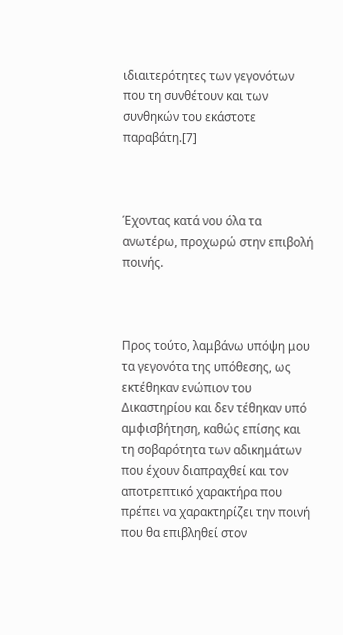ιδιαιτερότητες των γεγονότων που τη συνθέτουν και των συνθηκών του εκάστοτε παραβάτη.[7]



Έχοντας κατά νου όλα τα ανωτέρω, προχωρώ στην επιβολή ποινής.



Προς τούτο, λαμβάνω υπόψη μου τα γεγονότα της υπόθεσης, ως εκτέθηκαν ενώπιον του Δικαστηρίου και δεν τέθηκαν υπό αμφισβήτηση, καθώς επίσης και τη σοβαρότητα των αδικημάτων που έχουν διαπραχθεί και τον αποτρεπτικό χαρακτήρα που πρέπει να χαρακτηρίζει την ποινή που θα επιβληθεί στον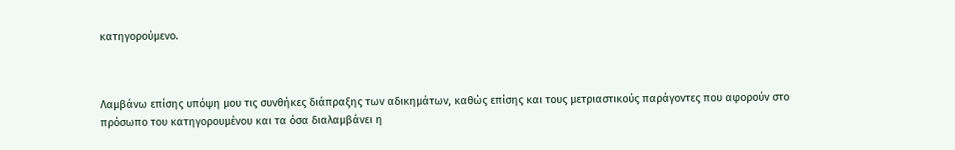κατηγορούμενο.



Λαμβάνω επίσης υπόψη μου τις συνθήκες διάπραξης των αδικημάτων, καθώς επίσης και τους μετριαστικούς παράγοντες που αφορούν στο πρόσωπο του κατηγορουμένου και τα όσα διαλαμβάνει η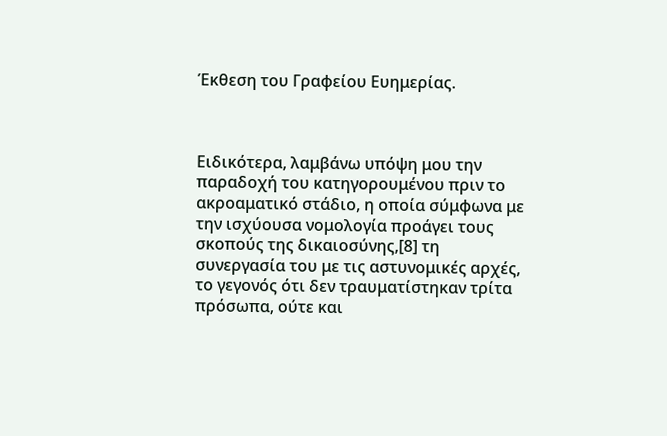Έκθεση του Γραφείου Ευημερίας.



Ειδικότερα, λαμβάνω υπόψη μου την παραδοχή του κατηγορουμένου πριν το ακροαματικό στάδιο, η οποία σύμφωνα με την ισχύουσα νομολογία προάγει τους σκοπούς της δικαιοσύνης,[8] τη συνεργασία του με τις αστυνομικές αρχές, το γεγονός ότι δεν τραυματίστηκαν τρίτα πρόσωπα, ούτε και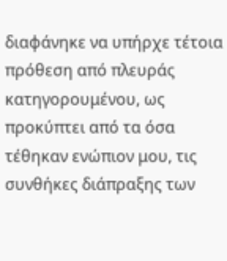διαφάνηκε να υπήρχε τέτοια πρόθεση από πλευράς κατηγορουμένου, ως προκύπτει από τα όσα τέθηκαν ενώπιον μου, τις συνθήκες διάπραξης των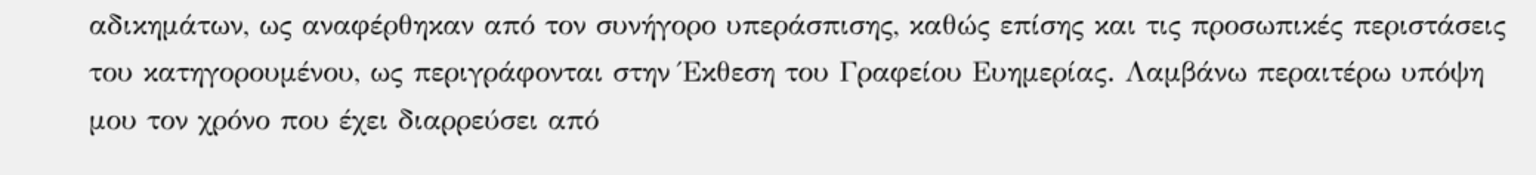αδικημάτων, ως αναφέρθηκαν από τον συνήγορο υπεράσπισης, καθώς επίσης και τις προσωπικές περιστάσεις του κατηγορουμένου, ως περιγράφονται στην Έκθεση του Γραφείου Ευημερίας. Λαμβάνω περαιτέρω υπόψη μου τον χρόνο που έχει διαρρεύσει από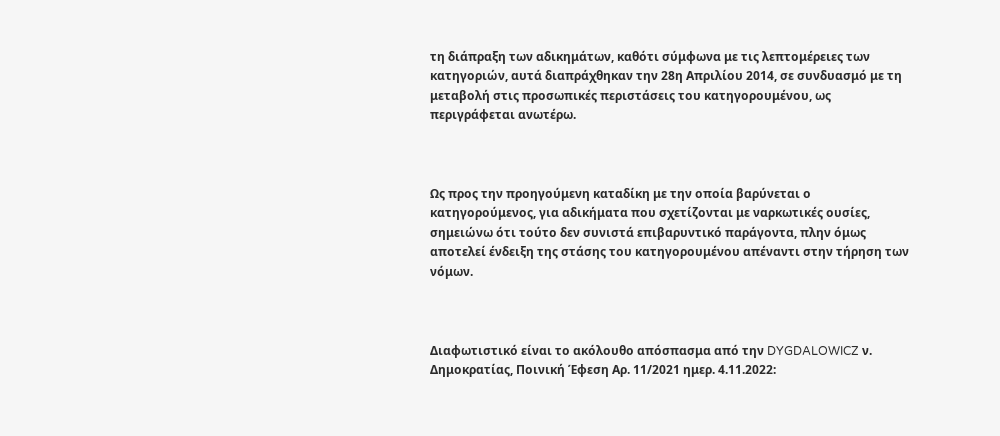τη διάπραξη των αδικημάτων, καθότι σύμφωνα με τις λεπτομέρειες των κατηγοριών, αυτά διαπράχθηκαν την 28η Απριλίου 2014, σε συνδυασμό με τη μεταβολή στις προσωπικές περιστάσεις του κατηγορουμένου, ως περιγράφεται ανωτέρω.



Ως προς την προηγούμενη καταδίκη με την οποία βαρύνεται ο κατηγορούμενος, για αδικήματα που σχετίζονται με ναρκωτικές ουσίες, σημειώνω ότι τούτο δεν συνιστά επιβαρυντικό παράγοντα, πλην όμως αποτελεί ένδειξη της στάσης του κατηγορουμένου απέναντι στην τήρηση των νόμων.



Διαφωτιστικό είναι το ακόλουθο απόσπασμα από την DYGDALOWICZ ν. Δημοκρατίας, Ποινική Έφεση Αρ. 11/2021 ημερ. 4.11.2022: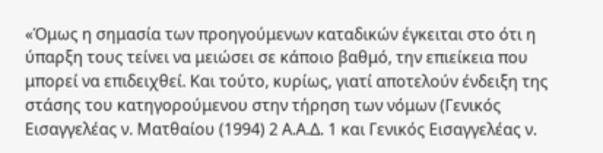«Όμως η σημασία των προηγούμενων καταδικών έγκειται στο ότι η ύπαρξη τους τείνει να μειώσει σε κάποιο βαθμό, την επιείκεια που μπορεί να επιδειχθεί. Και τούτο, κυρίως, γιατί αποτελούν ένδειξη της στάσης του κατηγορούμενου στην τήρηση των νόμων (Γενικός Εισαγγελέας ν. Ματθαίου (1994) 2 Α.Α.Δ. 1 και Γενικός Εισαγγελέας ν.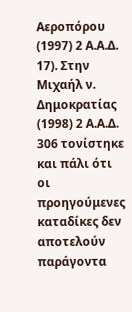Αεροπόρου (1997) 2 Α.Α.Δ. 17). Στην Μιχαήλ ν. Δημοκρατίας (1998) 2 Α.Α.Δ. 306 τονίστηκε και πάλι ότι οι προηγούμενες καταδίκες δεν αποτελούν παράγοντα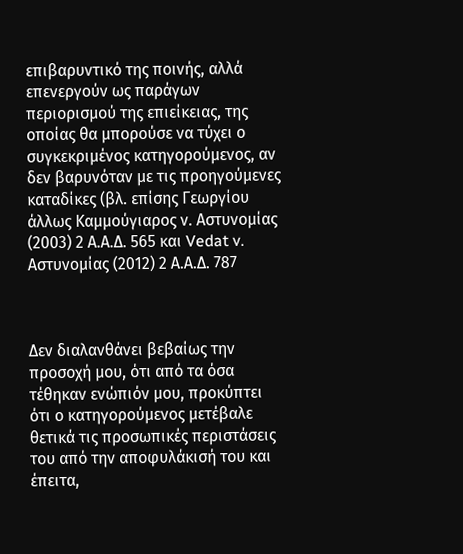επιβαρυντικό της ποινής, αλλά επενεργούν ως παράγων περιορισμού της επιείκειας, της οποίας θα μπορούσε να τύχει ο συγκεκριμένος κατηγορούμενος, αν δεν βαρυνόταν με τις προηγούμενες καταδίκες (βλ. επίσης Γεωργίου άλλως Καμμούγιαρος ν. Αστυνομίας (2003) 2 Α.Α.Δ. 565 και Vedat v. Αστυνομίας (2012) 2 Α.Α.Δ. 787



Δεν διαλανθάνει βεβαίως την προσοχή μου, ότι από τα όσα τέθηκαν ενώπιόν μου, προκύπτει ότι ο κατηγορούμενος μετέβαλε θετικά τις προσωπικές περιστάσεις του από την αποφυλάκισή του και έπειτα,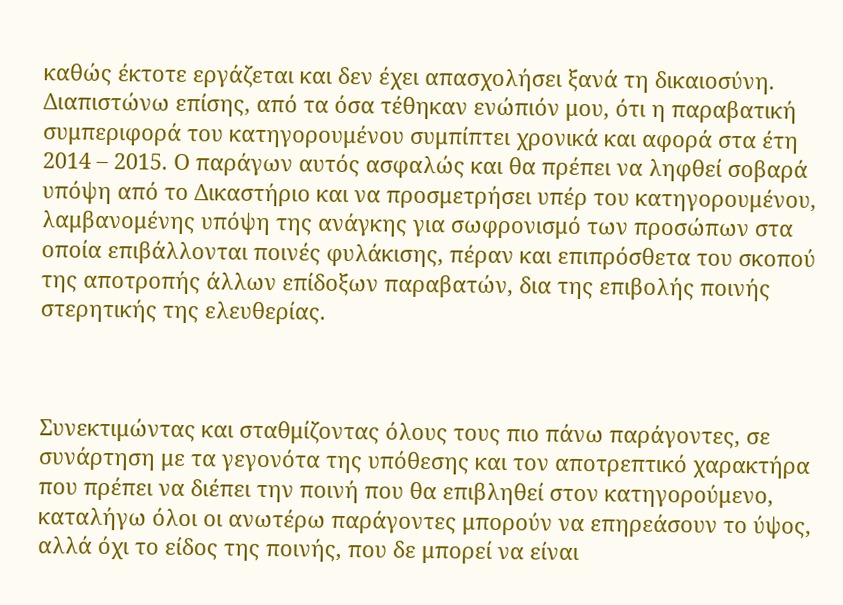καθώς έκτοτε εργάζεται και δεν έχει απασχολήσει ξανά τη δικαιοσύνη. Διαπιστώνω επίσης, από τα όσα τέθηκαν ενώπιόν μου, ότι η παραβατική συμπεριφορά του κατηγορουμένου συμπίπτει χρονικά και αφορά στα έτη 2014 – 2015. Ο παράγων αυτός ασφαλώς και θα πρέπει να ληφθεί σοβαρά υπόψη από το Δικαστήριο και να προσμετρήσει υπέρ του κατηγορουμένου, λαμβανομένης υπόψη της ανάγκης για σωφρονισμό των προσώπων στα οποία επιβάλλονται ποινές φυλάκισης, πέραν και επιπρόσθετα του σκοπού της αποτροπής άλλων επίδοξων παραβατών, δια της επιβολής ποινής στερητικής της ελευθερίας.



Συνεκτιμώντας και σταθμίζοντας όλους τους πιο πάνω παράγοντες, σε συνάρτηση με τα γεγονότα της υπόθεσης και τον αποτρεπτικό χαρακτήρα που πρέπει να διέπει την ποινή που θα επιβληθεί στον κατηγορούμενο, καταλήγω όλοι οι ανωτέρω παράγοντες μπορούν να επηρεάσουν το ύψος, αλλά όχι το είδος της ποινής, που δε μπορεί να είναι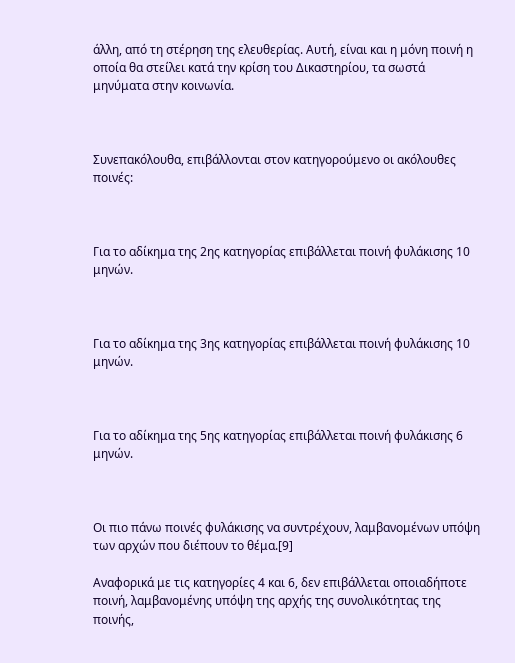άλλη, από τη στέρηση της ελευθερίας. Αυτή, είναι και η μόνη ποινή η οποία θα στείλει κατά την κρίση του Δικαστηρίου, τα σωστά μηνύματα στην κοινωνία.



Συνεπακόλουθα, επιβάλλονται στον κατηγορούμενο οι ακόλουθες ποινές:



Για το αδίκημα της 2ης κατηγορίας επιβάλλεται ποινή φυλάκισης 10 μηνών.



Για το αδίκημα της 3ης κατηγορίας επιβάλλεται ποινή φυλάκισης 10 μηνών.



Για το αδίκημα της 5ης κατηγορίας επιβάλλεται ποινή φυλάκισης 6 μηνών.



Οι πιο πάνω ποινές φυλάκισης να συντρέχουν, λαμβανομένων υπόψη των αρχών που διέπουν το θέμα.[9]

Αναφορικά με τις κατηγορίες 4 και 6, δεν επιβάλλεται οποιαδήποτε ποινή, λαμβανομένης υπόψη της αρχής της συνολικότητας της ποινής,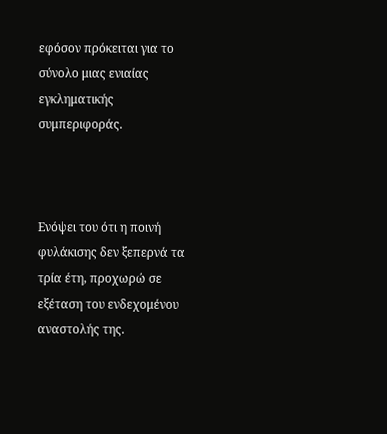εφόσον πρόκειται για το σύνολο μιας ενιαίας εγκληματικής συμπεριφοράς.



Ενόψει του ότι η ποινή φυλάκισης δεν ξεπερνά τα τρία έτη, προχωρώ σε εξέταση του ενδεχομένου αναστολής της.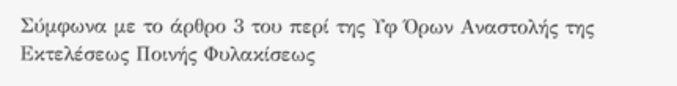Σύμφωνα με το άρθρο 3 του περί της Υφ Όρων Αναστολής της Εκτελέσεως Ποινής Φυλακίσεως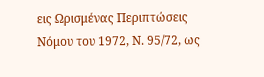εις Ωρισμένας Περιπτώσεις Νόμου του 1972, Ν. 95/72, ως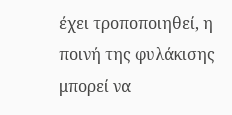έχει τροποποιηθεί, η ποινή της φυλάκισης μπορεί να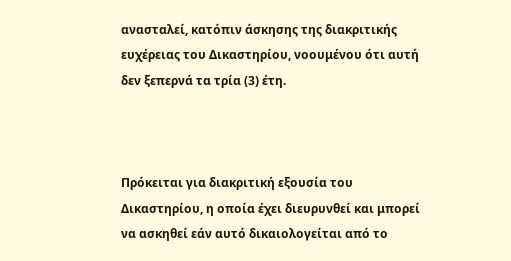ανασταλεί, κατόπιν άσκησης της διακριτικής ευχέρειας του Δικαστηρίου, νοουμένου ότι αυτή δεν ξεπερνά τα τρία (3) έτη.



Πρόκειται για διακριτική εξουσία του Δικαστηρίου, η οποία έχει διευρυνθεί και μπορεί να ασκηθεί εάν αυτό δικαιολογείται από το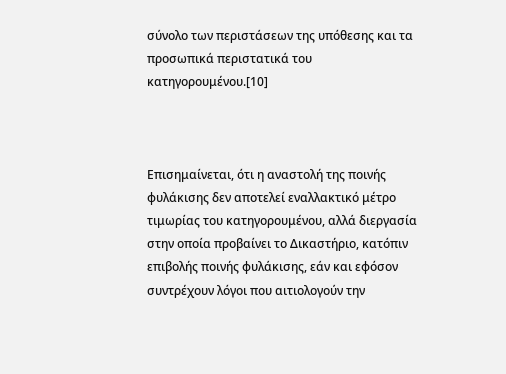σύνολο των περιστάσεων της υπόθεσης και τα προσωπικά περιστατικά του κατηγορουμένου.[10]



Επισημαίνεται, ότι η αναστολή της ποινής φυλάκισης δεν αποτελεί εναλλακτικό μέτρο τιμωρίας του κατηγορουμένου, αλλά διεργασία στην οποία προβαίνει το Δικαστήριο, κατόπιν επιβολής ποινής φυλάκισης, εάν και εφόσον συντρέχουν λόγοι που αιτιολογούν την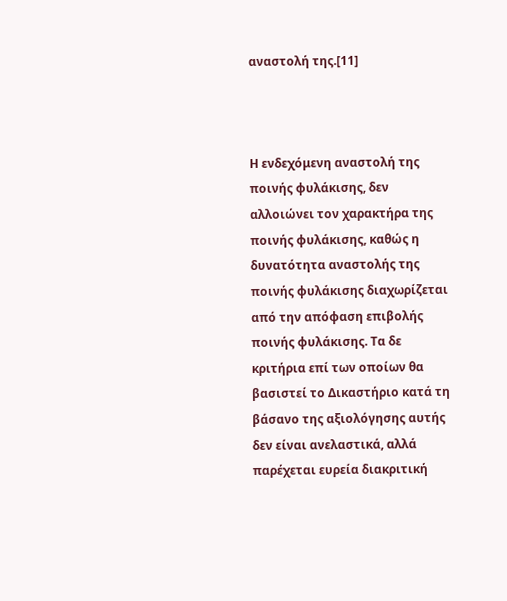αναστολή της.[11]



Η ενδεχόμενη αναστολή της ποινής φυλάκισης, δεν αλλοιώνει τον χαρακτήρα της ποινής φυλάκισης, καθώς η δυνατότητα αναστολής της ποινής φυλάκισης διαχωρίζεται από την απόφαση επιβολής ποινής φυλάκισης. Τα δε κριτήρια επί των οποίων θα βασιστεί το Δικαστήριο κατά τη βάσανο της αξιολόγησης αυτής δεν είναι ανελαστικά, αλλά παρέχεται ευρεία διακριτική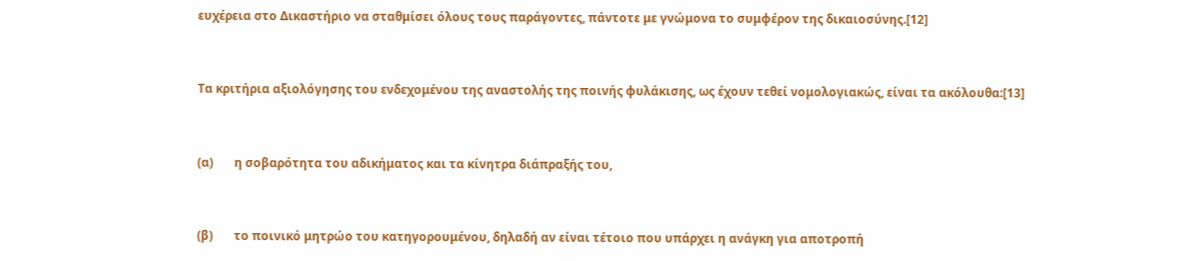ευχέρεια στο Δικαστήριο να σταθμίσει όλους τους παράγοντες, πάντοτε με γνώμονα το συμφέρον της δικαιοσύνης.[12]



Τα κριτήρια αξιολόγησης του ενδεχομένου της αναστολής της ποινής φυλάκισης, ως έχουν τεθεί νομολογιακώς, είναι τα ακόλουθα:[13]



(α)       η σοβαρότητα του αδικήματος και τα κίνητρα διάπραξής του,



(β)       το ποινικό μητρώο του κατηγορουμένου, δηλαδή αν είναι τέτοιο που υπάρχει η ανάγκη για αποτροπή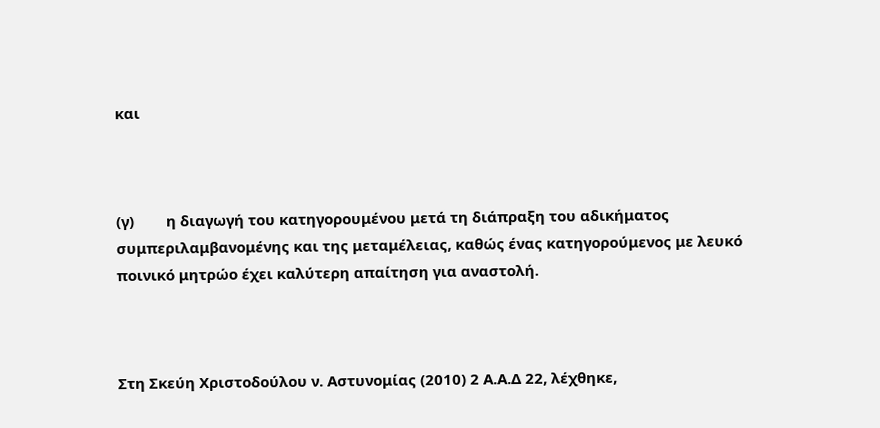και



(γ)        η διαγωγή του κατηγορουμένου μετά τη διάπραξη του αδικήματος συμπεριλαμβανομένης και της μεταμέλειας, καθώς ένας κατηγορούμενος με λευκό ποινικό μητρώο έχει καλύτερη απαίτηση για αναστολή.



Στη Σκεύη Χριστοδούλου ν. Αστυνομίας (2010) 2 Α.Α.Δ 22, λέχθηκε,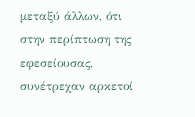μεταξύ άλλων, ότι στην περίπτωση της εφεσείουσας, συνέτρεχαν αρκετοί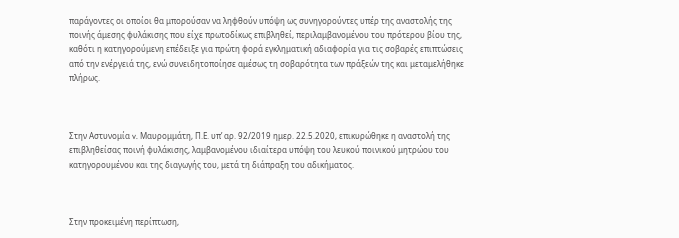παράγοντες οι οποίοι θα μπορούσαν να ληφθούν υπόψη ως συνηγορούντες υπέρ της αναστολής της ποινής άμεσης φυλάκισης που είχε πρωτοδίκως επιβληθεί, περιλαμβανομένου του πρότερου βίου της, καθότι η κατηγορούμενη επέδειξε για πρώτη φορά εγκληματική αδιαφορία για τις σοβαρές επιπτώσεις από την ενέργειά της, ενώ συνειδητοποίησε αμέσως τη σοβαρότητα των πράξεών της και μεταμελήθηκε πλήρως.



Στην Αστυνομία v. Μαυρομμάτη, Π.Ε. υπ’ αρ. 92/2019 ημερ. 22.5.2020, επικυρώθηκε η αναστολή της επιβληθείσας ποινή φυλάκισης, λαμβανομένου ιδιαίτερα υπόψη του λευκού ποινικού μητρώου του κατηγορουμένου και της διαγωγής του, μετά τη διάπραξη του αδικήματος.



Στην προκειμένη περίπτωση,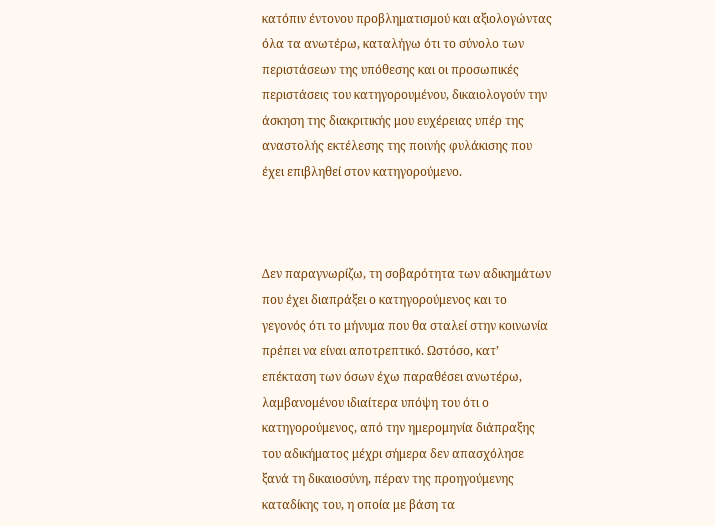κατόπιν έντονου προβληματισμού και αξιολογώντας όλα τα ανωτέρω, καταλήγω ότι το σύνολο των περιστάσεων της υπόθεσης και οι προσωπικές περιστάσεις του κατηγορουμένου, δικαιολογούν την άσκηση της διακριτικής μου ευχέρειας υπέρ της αναστολής εκτέλεσης της ποινής φυλάκισης που έχει επιβληθεί στον κατηγορούμενο.



Δεν παραγνωρίζω, τη σοβαρότητα των αδικημάτων που έχει διαπράξει ο κατηγορούμενος και το γεγονός ότι το μήνυμα που θα σταλεί στην κοινωνία πρέπει να είναι αποτρεπτικό. Ωστόσο, κατ’ επέκταση των όσων έχω παραθέσει ανωτέρω, λαμβανομένου ιδιαίτερα υπόψη του ότι ο κατηγορούμενος, από την ημερομηνία διάπραξης του αδικήματος μέχρι σήμερα δεν απασχόλησε ξανά τη δικαιοσύνη, πέραν της προηγούμενης καταδίκης του, η οποία με βάση τα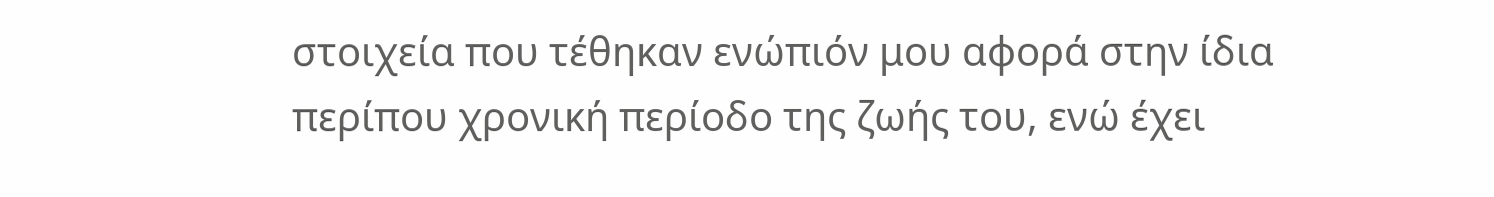στοιχεία που τέθηκαν ενώπιόν μου αφορά στην ίδια περίπου χρονική περίοδο της ζωής του, ενώ έχει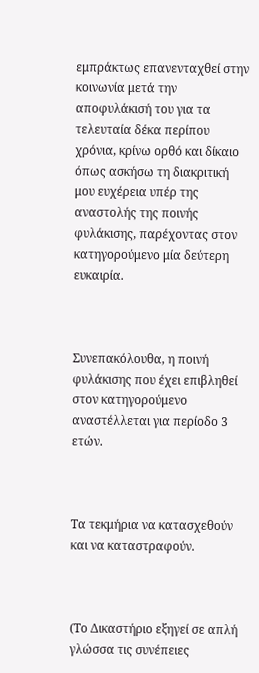εμπράκτως επανενταχθεί στην κοινωνία μετά την αποφυλάκισή του για τα τελευταία δέκα περίπου χρόνια, κρίνω ορθό και δίκαιο όπως ασκήσω τη διακριτική μου ευχέρεια υπέρ της αναστολής της ποινής φυλάκισης, παρέχοντας στον κατηγορούμενο μία δεύτερη ευκαιρία.



Συνεπακόλουθα, η ποινή φυλάκισης που έχει επιβληθεί στον κατηγορούμενο αναστέλλεται για περίοδο 3 ετών.



Τα τεκμήρια να κατασχεθούν και να καταστραφούν.



(Το Δικαστήριο εξηγεί σε απλή γλώσσα τις συνέπειες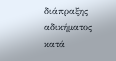διάπραξης αδικήματος κατά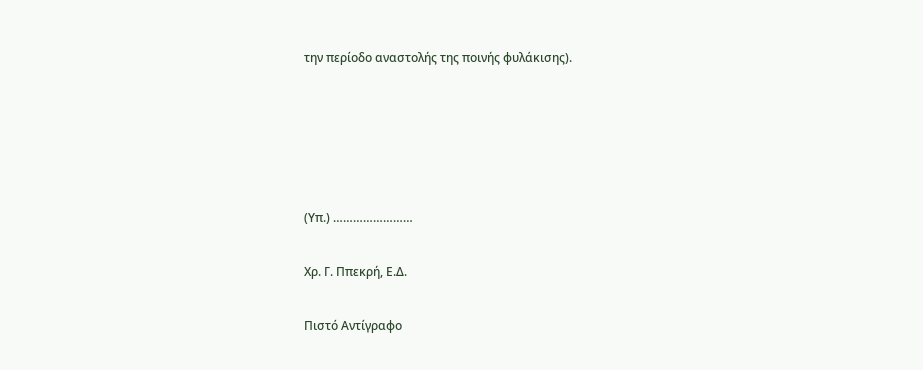την περίοδο αναστολής της ποινής φυλάκισης).





(Υπ.) ……………………

Χρ. Γ. Ππεκρή, Ε.Δ.

Πιστό Αντίγραφο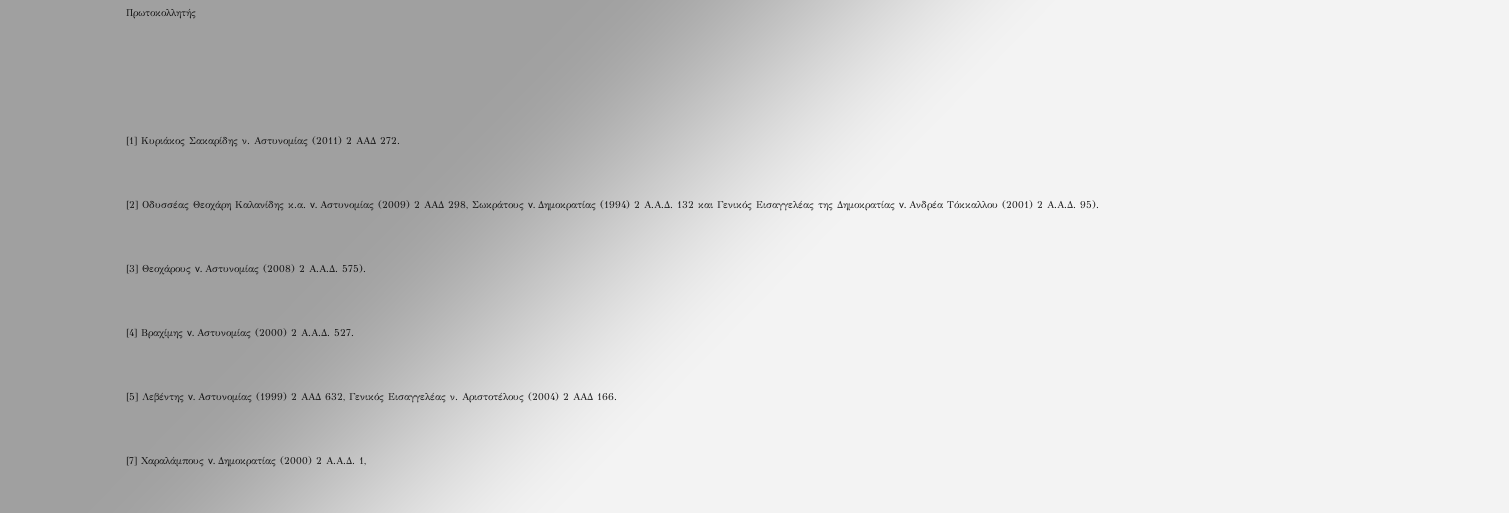Πρωτοκολλητής







[1] Κυριάκος Σακαρίδης ν. Αστυνομίας (2011) 2 ΑΑΔ 272.



[2] Οδυσσέας Θεοχάρη Καλανίδης κ.α. v. Αστυνομίας (2009) 2 ΑΑΔ 298, Σωκράτους v. Δημοκρατίας (1994) 2 Α.Α.Δ. 132 και Γενικός Εισαγγελέας της Δημοκρατίας v. Ανδρέα Τόκκαλλου (2001) 2 Α.Α.Δ. 95).



[3] Θεοχάρους v. Αστυνομίας (2008) 2 Α.Α.Δ. 575).



[4] Βραχίμης v. Αστυνομίας (2000) 2 Α.Α.Δ. 527.



[5] Λεβέντης v. Αστυνομίας (1999) 2 ΑΑΔ 632, Γενικός Εισαγγελέας ν. Αριστοτέλους (2004) 2 ΑΑΔ 166.



[7] Χαραλάμπους v. Δημοκρατίας (2000) 2 Α.Α.Δ. 1,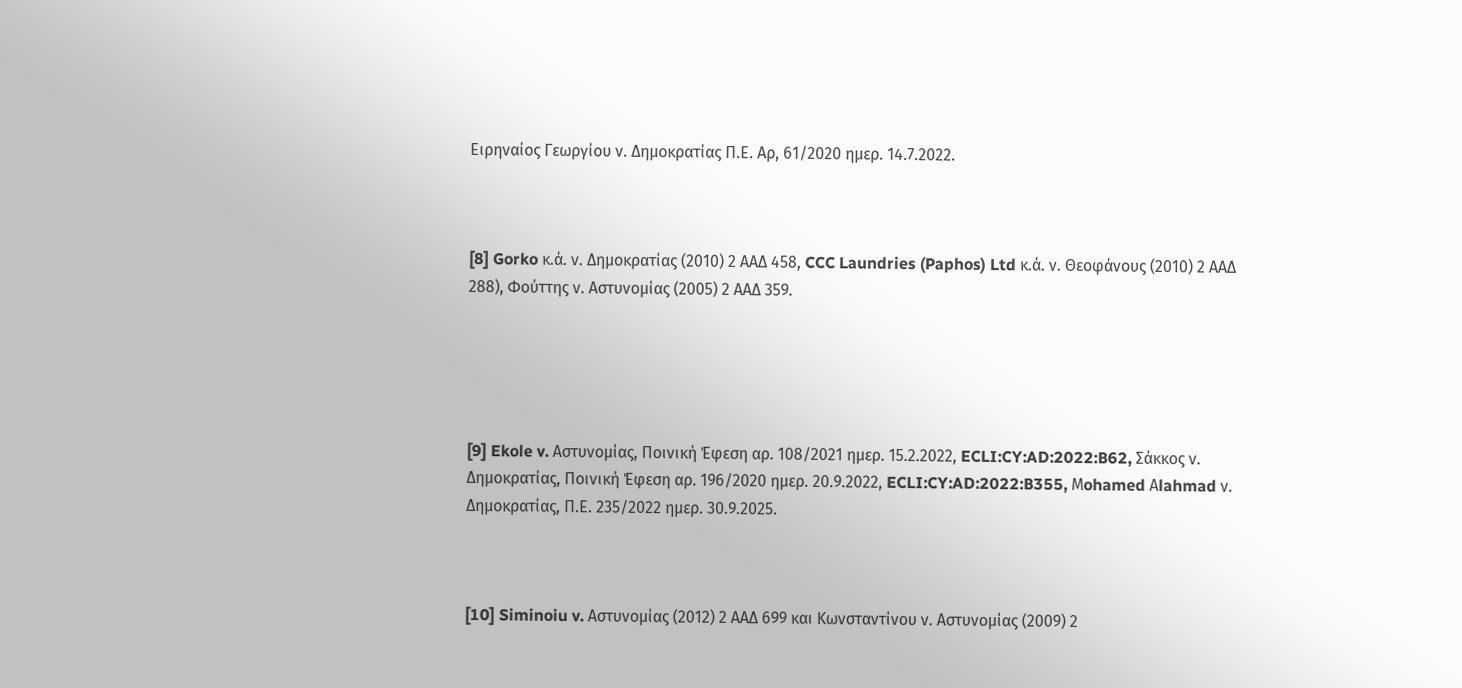Ειρηναίος Γεωργίου ν. Δημοκρατίας Π.Ε. Αρ, 61/2020 ημερ. 14.7.2022.



[8] Gorko κ.ά. ν. Δημοκρατίας (2010) 2 ΑΑΔ 458, CCC Laundries (Paphos) Ltd κ.ά. ν. Θεοφάνους (2010) 2 ΑΑΔ 288), Φούττης ν. Αστυνομίας (2005) 2 ΑΑΔ 359.





[9] Ekole v. Αστυνομίας, Ποινική Έφεση αρ. 108/2021 ημερ. 15.2.2022, ECLI:CY:AD:2022:B62, Σάκκος ν. Δημοκρατίας, Ποινική Έφεση αρ. 196/2020 ημερ. 20.9.2022, ECLI:CY:AD:2022:B355, Μohamed Αlahmad ν. Δημοκρατίας, Π.Ε. 235/2022 ημερ. 30.9.2025.



[10] Siminoiu v. Αστυνομίας (2012) 2 ΑΑΔ 699 και Κωνσταντίνου ν. Αστυνομίας (2009) 2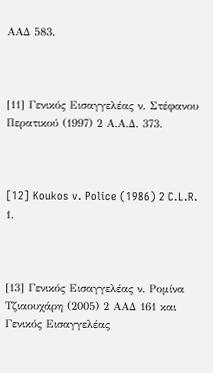ΑΑΔ 583.



[11] Γενικός Εισαγγελέας ν. Στέφανου Περατικού (1997) 2 Α.Α.Δ. 373.



[12] Koukos v. Police (1986) 2 C.L.R. 1.



[13] Γενικός Εισαγγελέας ν. Ρομίνα Τζιαουχάρη (2005) 2 ΑΑΔ 161 και Γενικός Εισαγγελέας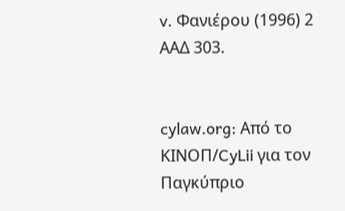v. Φανιέρου (1996) 2 ΑΑΔ 303.


cylaw.org: Από το ΚΙΝOΠ/CyLii για τον Παγκύπριο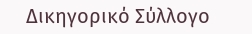Δικηγορικό Σύλλογο